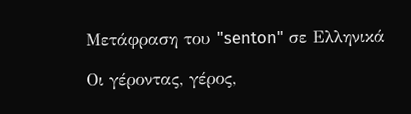Μετάφραση του "senton" σε Ελληνικά

Οι γέροντας, γέρος,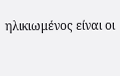ηλικιωμένος είναι οι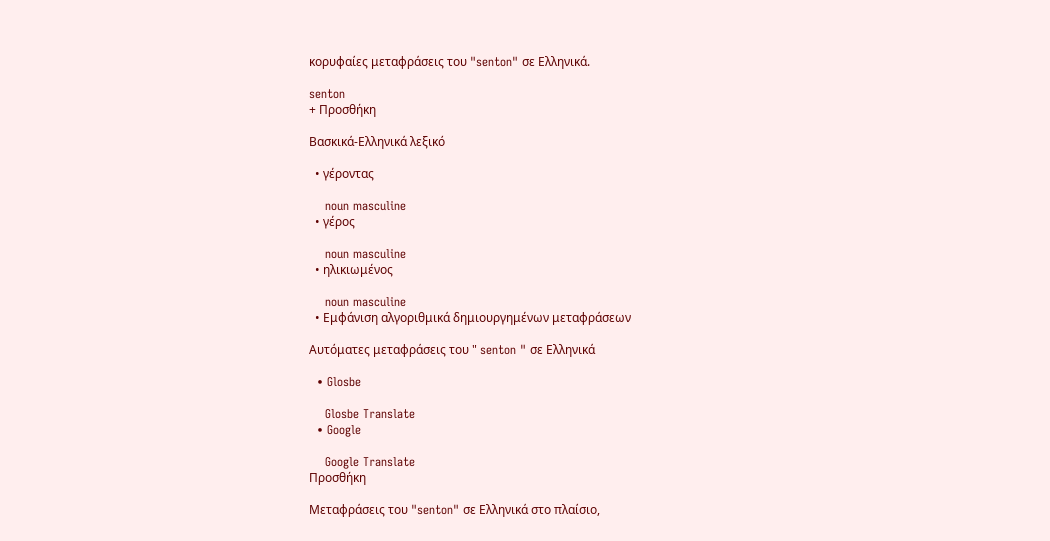κορυφαίες μεταφράσεις του "senton" σε Ελληνικά.

senton
+ Προσθήκη

Βασκικά-Ελληνικά λεξικό

  • γέροντας

    noun masculine
  • γέρος

    noun masculine
  • ηλικιωμένος

    noun masculine
  • Εμφάνιση αλγοριθμικά δημιουργημένων μεταφράσεων

Αυτόματες μεταφράσεις του " senton " σε Ελληνικά

  • Glosbe

    Glosbe Translate
  • Google

    Google Translate
Προσθήκη

Μεταφράσεις του "senton" σε Ελληνικά στο πλαίσιο,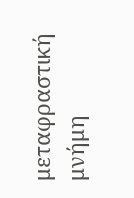μεταφραστική μνήμη